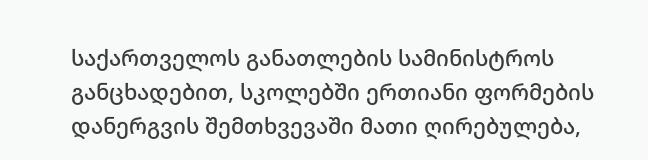საქართველოს განათლების სამინისტროს განცხადებით, სკოლებში ერთიანი ფორმების დანერგვის შემთხვევაში მათი ღირებულება,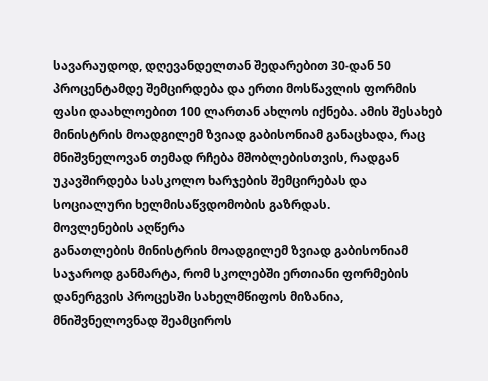სავარაუდოდ, დღევანდელთან შედარებით 30-დან 50 პროცენტამდე შემცირდება და ერთი მოსწავლის ფორმის ფასი დაახლოებით 100 ლართან ახლოს იქნება. ამის შესახებ მინისტრის მოადგილემ ზვიად გაბისონიამ განაცხადა, რაც მნიშვნელოვან თემად რჩება მშობლებისთვის, რადგან უკავშირდება სასკოლო ხარჯების შემცირებას და სოციალური ხელმისაწვდომობის გაზრდას.
მოვლენების აღწერა
განათლების მინისტრის მოადგილემ ზვიად გაბისონიამ საჯაროდ განმარტა, რომ სკოლებში ერთიანი ფორმების დანერგვის პროცესში სახელმწიფოს მიზანია, მნიშვნელოვნად შეამციროს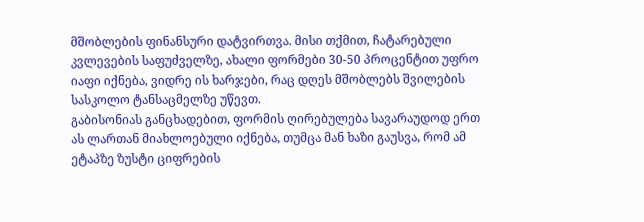მშობლების ფინანსური დატვირთვა. მისი თქმით, ჩატარებული კვლევების საფუძველზე, ახალი ფორმები 30-50 პროცენტით უფრო იაფი იქნება, ვიდრე ის ხარჯები, რაც დღეს მშობლებს შვილების სასკოლო ტანსაცმელზე უწევთ.
გაბისონიას განცხადებით, ფორმის ღირებულება სავარაუდოდ ერთ ას ლართან მიახლოებული იქნება, თუმცა მან ხაზი გაუსვა, რომ ამ ეტაპზე ზუსტი ციფრების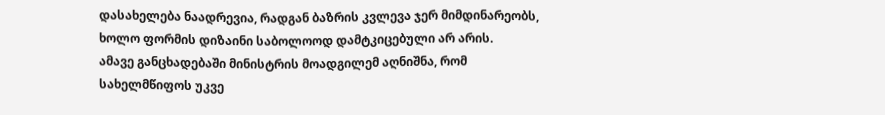დასახელება ნაადრევია, რადგან ბაზრის კვლევა ჯერ მიმდინარეობს, ხოლო ფორმის დიზაინი საბოლოოდ დამტკიცებული არ არის.
ამავე განცხადებაში მინისტრის მოადგილემ აღნიშნა, რომ სახელმწიფოს უკვე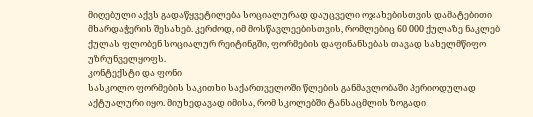მიღებული აქვს გადაწყვეტილება სოციალურად დაუცველი ოჯახებისთვის დამატებითი მხარდაჭერის შესახებ. კერძოდ, იმ მოსწავლეებისთვის, რომლებიც 60 000 ქულაზე ნაკლებ ქულას ფლობენ სოციალურ რეიტინგში, ფორმების დაფინანსებას თავად სახელმწიფო უზრუნველყოფს.
კონტექსტი და ფონი
სასკოლო ფორმების საკითხი საქართველოში წლების განმავლობაში პერიოდულად აქტუალური იყო. მიუხედავად იმისა, რომ სკოლებში ტანსაცმლის ზოგადი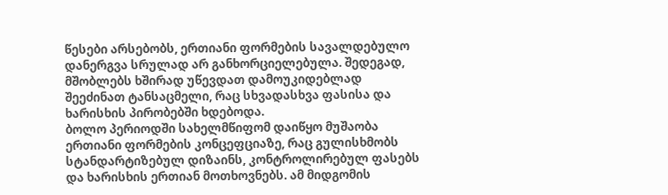წესები არსებობს, ერთიანი ფორმების სავალდებულო დანერგვა სრულად არ განხორციელებულა. შედეგად, მშობლებს ხშირად უწევდათ დამოუკიდებლად შეეძინათ ტანსაცმელი, რაც სხვადასხვა ფასისა და ხარისხის პირობებში ხდებოდა.
ბოლო პერიოდში სახელმწიფომ დაიწყო მუშაობა ერთიანი ფორმების კონცეფციაზე, რაც გულისხმობს სტანდარტიზებულ დიზაინს, კონტროლირებულ ფასებს და ხარისხის ერთიან მოთხოვნებს. ამ მიდგომის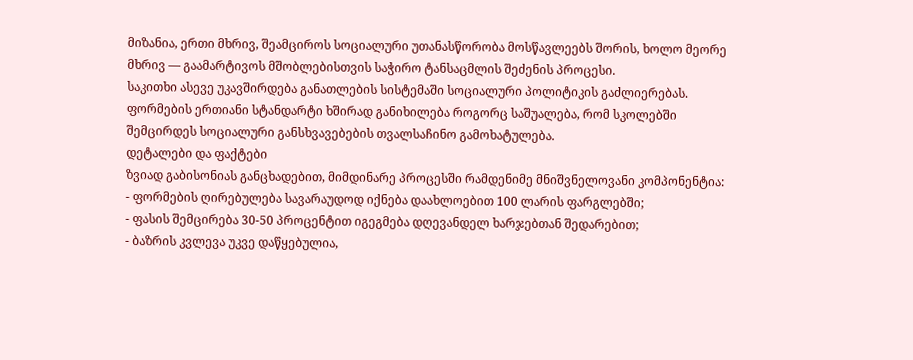მიზანია, ერთი მხრივ, შეამციროს სოციალური უთანასწორობა მოსწავლეებს შორის, ხოლო მეორე მხრივ — გაამარტივოს მშობლებისთვის საჭირო ტანსაცმლის შეძენის პროცესი.
საკითხი ასევე უკავშირდება განათლების სისტემაში სოციალური პოლიტიკის გაძლიერებას. ფორმების ერთიანი სტანდარტი ხშირად განიხილება როგორც საშუალება, რომ სკოლებში შემცირდეს სოციალური განსხვავებების თვალსაჩინო გამოხატულება.
დეტალები და ფაქტები
ზვიად გაბისონიას განცხადებით, მიმდინარე პროცესში რამდენიმე მნიშვნელოვანი კომპონენტია:
- ფორმების ღირებულება სავარაუდოდ იქნება დაახლოებით 100 ლარის ფარგლებში;
- ფასის შემცირება 30-50 პროცენტით იგეგმება დღევანდელ ხარჯებთან შედარებით;
- ბაზრის კვლევა უკვე დაწყებულია,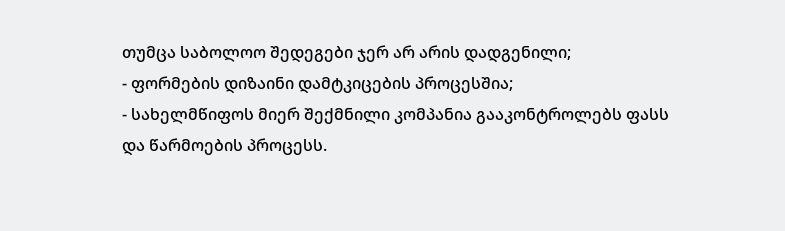თუმცა საბოლოო შედეგები ჯერ არ არის დადგენილი;
- ფორმების დიზაინი დამტკიცების პროცესშია;
- სახელმწიფოს მიერ შექმნილი კომპანია გააკონტროლებს ფასს და წარმოების პროცესს.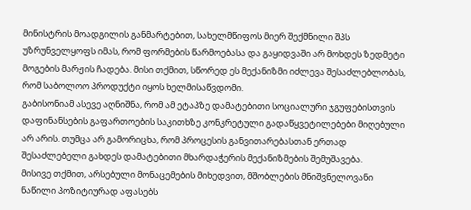მინისტრის მოადგილის განმარტებით, სახელმწიფოს მიერ შექმნილი შპს უზრუნველყოფს იმას, რომ ფორმების წარმოებასა და გაყიდვაში არ მოხდეს ზედმეტი მოგების მარჟის ჩადება. მისი თქმით, სწორედ ეს მექანიზმი იძლევა შესაძლებლობას, რომ საბოლოო პროდუქტი იყოს ხელმისაწვდომი.
გაბისონიამ ასევე აღნიშნა, რომ ამ ეტაპზე დამატებითი სოციალური ჯგუფებისთვის დაფინანსების გაფართოების საკითხზე კონკრეტული გადაწყვეტილებები მიღებული არ არის. თუმცა არ გამორიცხა, რომ პროცესის განვითარებასთან ერთად შესაძლებელი გახდეს დამატებითი მხარდაჭერის მექანიზმების შემუშავება.
მისივე თქმით, არსებული მონაცემების მიხედვით, მშობლების მნიშვნელოვანი ნაწილი პოზიტიურად აფასებს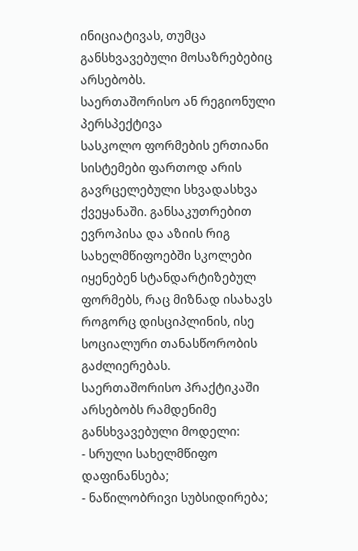ინიციატივას, თუმცა განსხვავებული მოსაზრებებიც არსებობს.
საერთაშორისო ან რეგიონული პერსპექტივა
სასკოლო ფორმების ერთიანი სისტემები ფართოდ არის გავრცელებული სხვადასხვა ქვეყანაში. განსაკუთრებით ევროპისა და აზიის რიგ სახელმწიფოებში სკოლები იყენებენ სტანდარტიზებულ ფორმებს, რაც მიზნად ისახავს როგორც დისციპლინის, ისე სოციალური თანასწორობის გაძლიერებას.
საერთაშორისო პრაქტიკაში არსებობს რამდენიმე განსხვავებული მოდელი:
- სრული სახელმწიფო დაფინანსება;
- ნაწილობრივი სუბსიდირება;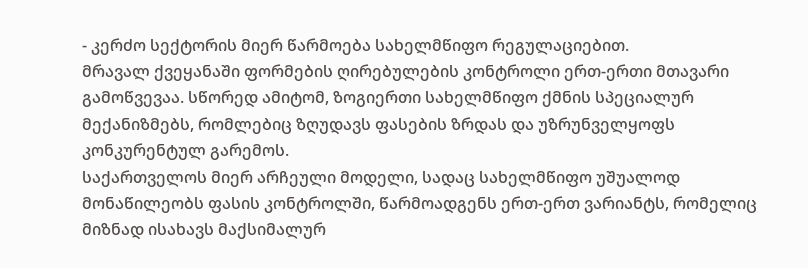- კერძო სექტორის მიერ წარმოება სახელმწიფო რეგულაციებით.
მრავალ ქვეყანაში ფორმების ღირებულების კონტროლი ერთ-ერთი მთავარი გამოწვევაა. სწორედ ამიტომ, ზოგიერთი სახელმწიფო ქმნის სპეციალურ მექანიზმებს, რომლებიც ზღუდავს ფასების ზრდას და უზრუნველყოფს კონკურენტულ გარემოს.
საქართველოს მიერ არჩეული მოდელი, სადაც სახელმწიფო უშუალოდ მონაწილეობს ფასის კონტროლში, წარმოადგენს ერთ-ერთ ვარიანტს, რომელიც მიზნად ისახავს მაქსიმალურ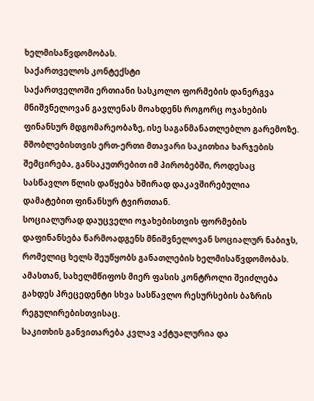ხელმისაწვდომობას.
საქართველოს კონტექსტი
საქართველოში ერთიანი სასკოლო ფორმების დანერგვა მნიშვნელოვან გავლენას მოახდენს როგორც ოჯახების ფინანსურ მდგომარეობაზე, ისე საგანმანათლებლო გარემოზე. მშობლებისთვის ერთ-ერთი მთავარი საკითხია ხარჯების შემცირება, განსაკუთრებით იმ პირობებში, როდესაც სასწავლო წლის დაწყება ხშირად დაკავშირებულია დამატებით ფინანსურ ტვირთთან.
სოციალურად დაუცველი ოჯახებისთვის ფორმების დაფინანსება წარმოადგენს მნიშვნელოვან სოციალურ ნაბიჯს, რომელიც ხელს შეუწყობს განათლების ხელმისაწვდომობას. ამასთან, სახელმწიფოს მიერ ფასის კონტროლი შეიძლება გახდეს პრეცედენტი სხვა სასწავლო რესურსების ბაზრის რეგულირებისთვისაც.
საკითხის განვითარება კვლავ აქტუალურია და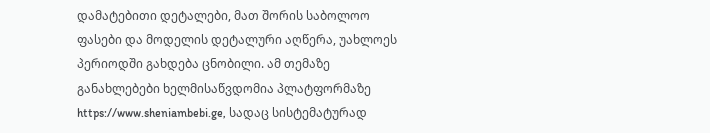დამატებითი დეტალები, მათ შორის საბოლოო ფასები და მოდელის დეტალური აღწერა, უახლოეს პერიოდში გახდება ცნობილი. ამ თემაზე განახლებები ხელმისაწვდომია პლატფორმაზე https://www.sheniambebi.ge, სადაც სისტემატურად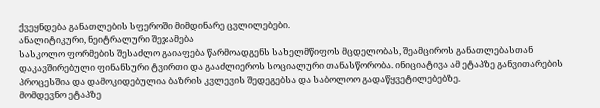ქვეყნდება განათლების სფეროში მიმდინარე ცვლილებები.
ანალიტიკური, ნეიტრალური შეჯამება
სასკოლო ფორმების შესაძლო გაიაფება წარმოადგენს სახელმწიფოს მცდელობას, შეამციროს განათლებასთან დაკავშირებული ფინანსური ტვირთი და გააძლიეროს სოციალური თანასწორობა. ინიციატივა ამ ეტაპზე განვითარების პროცესშია და დამოკიდებულია ბაზრის კვლევის შედეგებსა და საბოლოო გადაწყვეტილებებზე.
მომდევნო ეტაპზე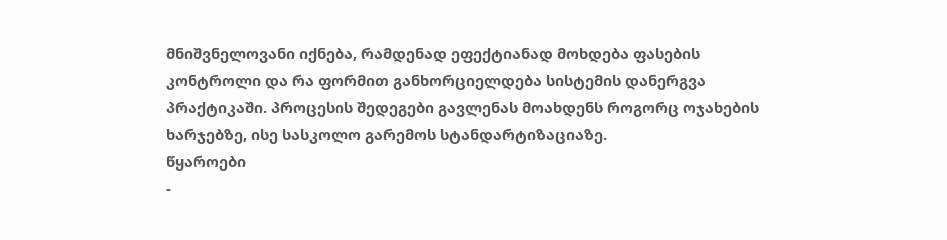მნიშვნელოვანი იქნება, რამდენად ეფექტიანად მოხდება ფასების კონტროლი და რა ფორმით განხორციელდება სისტემის დანერგვა პრაქტიკაში. პროცესის შედეგები გავლენას მოახდენს როგორც ოჯახების ხარჯებზე, ისე სასკოლო გარემოს სტანდარტიზაციაზე.
წყაროები
-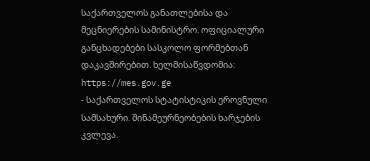საქართველოს განათლებისა და მეცნიერების სამინისტრო. ოფიციალური განცხადებები სასკოლო ფორმებთან დაკავშირებით. ხელმისაწვდომია: https://mes.gov.ge
- საქართველოს სტატისტიკის ეროვნული სამსახური. შინამეურნეობების ხარჯების კვლევა.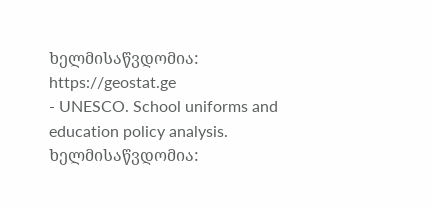ხელმისაწვდომია: https://geostat.ge
- UNESCO. School uniforms and education policy analysis. ხელმისაწვდომია: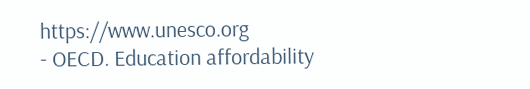https://www.unesco.org
- OECD. Education affordability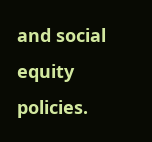and social equity policies.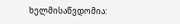ხელმისაწვდომია: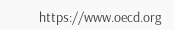https://www.oecd.org